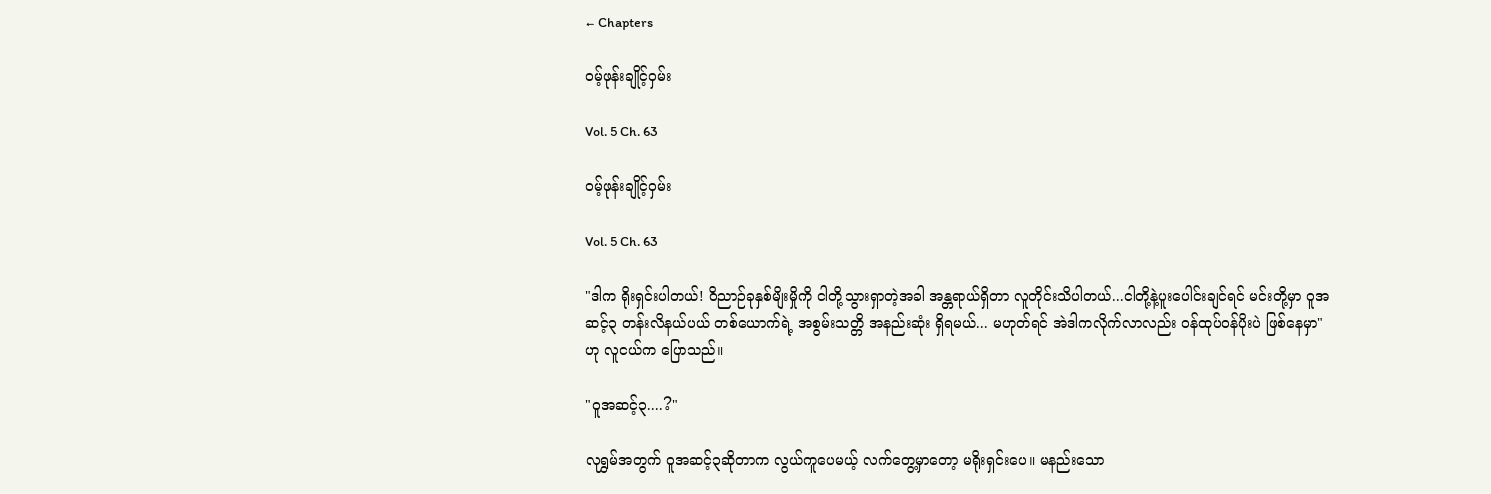← Chapters

ဝမ့်ဖုန်းချိုင့်ဝှမ်း

Vol. 5 Ch. 63

ဝမ့်ဖုန်းချိုင့်ဝှမ်း

Vol. 5 Ch. 63

"ဒါက ရိုးရှင်းပါတယ်! ဝိညာဉ်ခုနှစ်မျိးမှိုကို ငါတို့သွားရှာတဲ့အခါ အန္တရာယ်ရှိတာ လူတိုင်းသိပါတယ်...ငါတို့နဲ့ပူးပေါင်းချင်ရင် မင်းတို့မှာ ဝူအဆင့်၃ တန်းလိနယ်ပယ် တစ်ယောက်ရဲ့ အစွမ်းသတ္တိ အနည်းဆုံး ရှိရမယ်... မဟုတ်ရင် အဲဒါကလိုက်လာလည်း ဝန်ထုပ်ဝန်ပိုးပဲ ဖြစ်နေမှာ" ဟု လူငယ်က ပြောသည်။

"ဝူအဆင့်၃....?"

လုရွှမ်အတွက် ဝူအဆင့်၃ဆိုတာက လွယ်ကူပေမယ့် လက်တွေ့မှာတော့ မရိုးရှင်းပေ။ မနည်းသော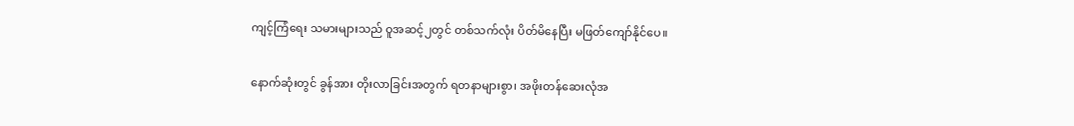ကျင့်ကြံရေး သမားများသည် ဝူအဆင့်၂တွင် တစ်သက်လုံး ပိတ်မိနေပြီး မဖြတ်ကျော်နိုင်ပေ။

နောက်ဆုံးတွင် ခွန်အား တိုးလာခြင်းအတွက် ရတနာများစွာ၊ အဖိုးတန်ဆေးလုံအ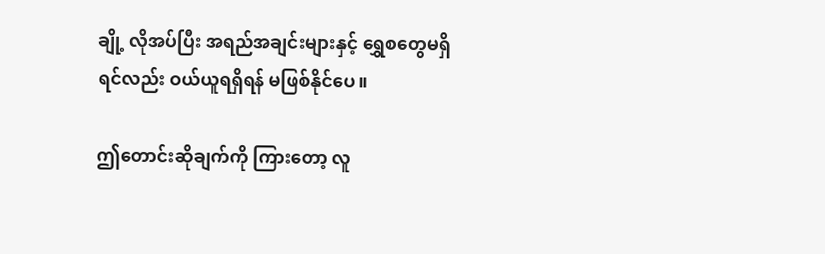ချို့ လိုအပ်ပြီး အရည်အချင်းများနှင့် ရွှေစတွေမရှိရင်လည်း ဝယ်ယူရရှိရန် မဖြစ်နိုင်ပေ။

ဤတောင်းဆိုချက်ကို ကြားတော့ လူ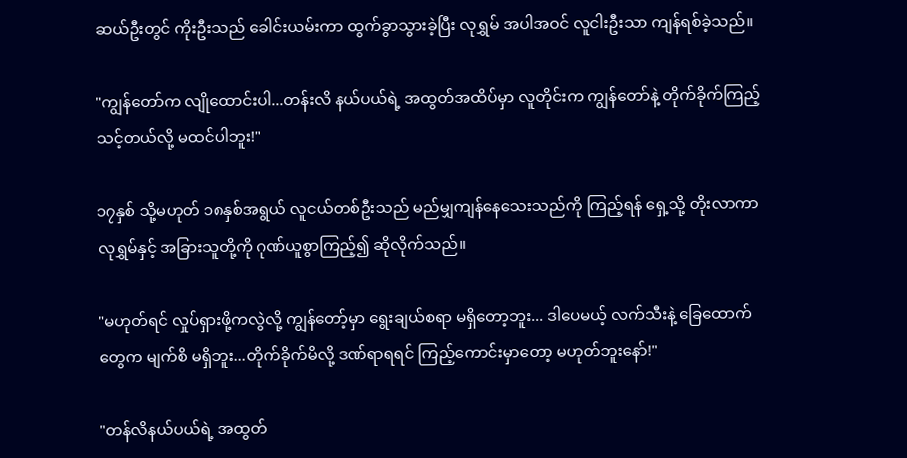ဆယ်ဦးတွင် ကိုးဦးသည် ခေါင်းယမ်းကာ ထွက်ခွာသွားခဲ့ပြီး လုရွှမ် အပါအဝင် လူငါးဦးသာ ကျန်ရစ်ခဲ့သည်။

"ကျွန်တော်က လျိုထောင်းပါ...တန်းလိ နယ်ပယ်ရဲ့ အထွတ်အထိပ်မှာ လူတိုင်းက ကျွန်တော်နဲ့ တိုက်ခိုက်ကြည့်သင့်တယ်လို့ မထင်ပါဘူး!"

၁၇နှစ် သို့မဟုတ် ၁၈နှစ်အရွယ် လူငယ်တစ်ဦးသည် မည်မျှကျန်နေသေးသည်ကို ကြည့်ရန် ရှေ့သို့ တိုးလာကာ လုရွှမ်နှင့် အခြားသူတို့ကို ဂုဏ်ယူစွာကြည့်၍ ဆိုလိုက်သည်။

"မဟုတ်ရင် လှုပ်ရှားဖို့ကလွဲလို့ ကျွန်တော့်မှာ ရွေးချယ်စရာ မရှိတော့ဘူး... ဒါပေမယ့် လက်သီးနဲ့ ခြေထောက်တွေက မျက်စိ မရှိဘူး...တိုက်ခိုက်မိလို့ ဒဏ်ရာရရင် ကြည့်ကောင်းမှာတော့ မဟုတ်ဘူးနော်!"

"တန်လိနယ်ပယ်ရဲ့ အထွတ်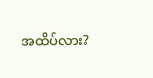အထိပ်လား?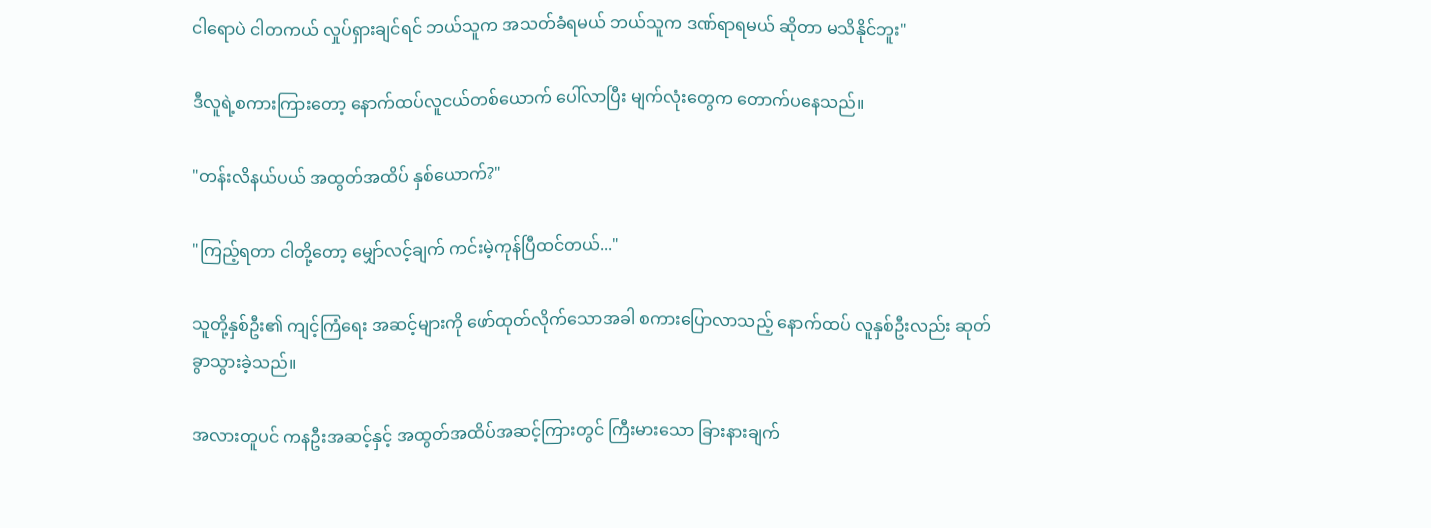ငါရောပဲ ငါတကယ် လှုပ်ရှားချင်ရင် ဘယ်သူက အသတ်ခံရမယ် ဘယ်သူက ဒဏ်ရာရမယ် ဆိုတာ မသိနိုင်ဘူး"

ဒီလူရဲ့စကားကြားတော့ နောက်ထပ်လူငယ်တစ်ယောက် ပေါ်လာပြီး မျက်လုံးတွေက တောက်ပနေသည်။

"တန်းလိနယ်ပယ် အထွတ်အထိပ် နှစ်ယောက်?"

"ကြည့်ရတာ ငါတို့တော့ မျှော်လင့်ချက် ကင်းမဲ့ကုန်ပြီထင်တယ်..."

သူတို့နှစ်ဦး၏ ကျင့်ကြံရေး အဆင့်များကို ဖော်ထုတ်လိုက်သောအခါ စကားပြောလာသည့် နောက်ထပ် လူနှစ်ဦးလည်း ဆုတ်ခွာသွားခဲ့သည်။

အလားတူပင် ကနဦးအဆင့်နှင့် အထွတ်အထိပ်အဆင့်ကြားတွင် ကြီးမားသော ခြားနားချက်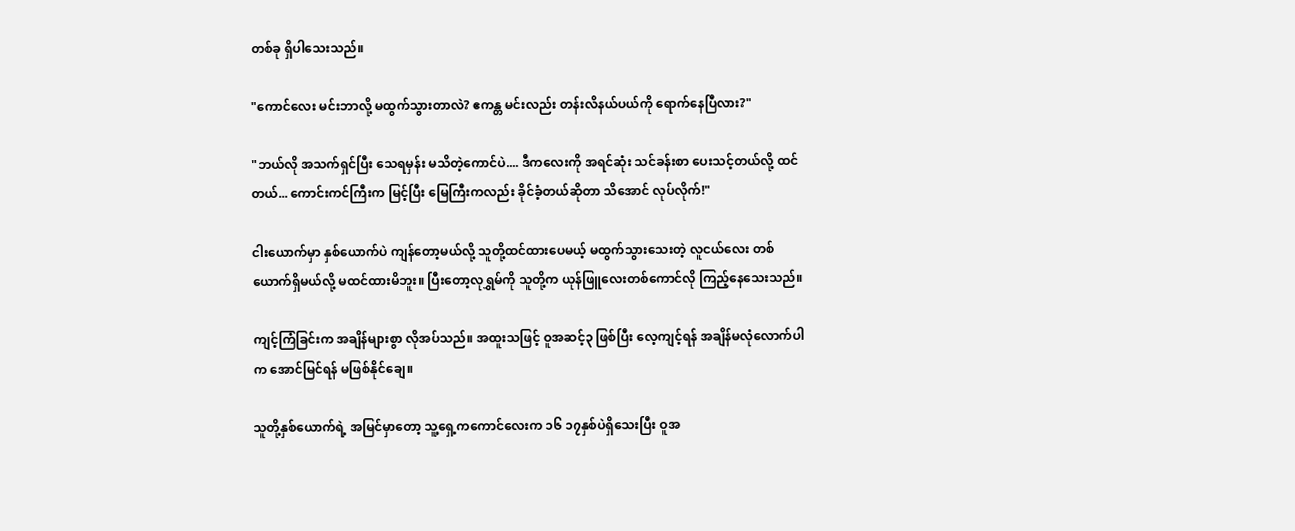တစ်ခု ရှိပါသေးသည်။

"ကောင်လေး မင်းဘာလို့ မထွက်သွားတာလဲ? ဧကန္တ မင်းလည်း တန်းလိနယ်ပယ်ကို ရောက်နေပြီလား?"

"ဘယ်လို အသက်ရှင်ပြီး သေရမှန်း မသိတဲ့ကောင်ပဲ.... ဒီကလေးကို အရင်ဆုံး သင်ခန်းစာ ပေးသင့်တယ်လို့ ထင်တယ်... ကောင်းကင်ကြီးက မြင့်ပြီး မြေကြီးကလည်း ခိုင်ခံ့တယ်ဆိုတာ သိအောင် လုပ်လိုက်!"

ငါးယောက်မှာ နှစ်ယောက်ပဲ ကျန်တော့မယ်လို့ သူတို့ထင်ထားပေမယ့် မထွက်သွားသေးတဲ့ လူငယ်လေး တစ်ယောက်ရှိမယ်လို့ မထင်ထားမိဘူး။ ပြီးတော့လုရွှမ်ကို သူတို့က ယုန်ဖြူလေးတစ်ကောင်လို ကြည့်နေသေးသည်။

ကျင့်ကြံခြင်းက အချိန်များစွာ လိုအပ်သည်။ အထူးသဖြင့် ဝူအဆင့်၃ ဖြစ်ပြီး လေ့ကျင့်ရန် အချိန်မလုံလောက်ပါက အောင်မြင်ရန် မဖြစ်နိုင်ချေ။

သူတို့နှစ်ယောက်ရဲ့ အမြင်မှာတော့ သူ့ရှေ့ကကောင်လေးက ၁၆ ၁၇နှစ်ပဲရှိသေးပြီး ဝူအ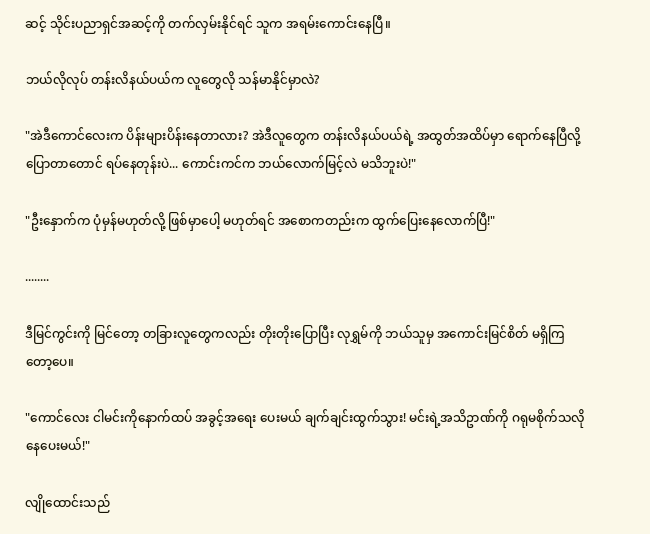ဆင့် သိုင်းပညာရှင်အဆင့်ကို တက်လှမ်းနိုင်ရင် သူက အရမ်းကောင်းနေပြီ။

ဘယ်လိုလုပ် တန်းလိနယ်ပယ်က လူတွေလို သန်မာနိုင်မှာလဲ?

"အဲဒီကောင်လေးက ပိန်းများပိန်းနေတာလား? အဲဒီလူတွေက တန်းလိနယ်ပယ်ရဲ့ အထွတ်အထိပ်မှာ ရောက်နေပြီလို့ ပြောတာတောင် ရပ်နေတုန်းပဲ... ကောင်းကင်က ဘယ်လောက်မြင့်လဲ မသိဘူးပဲ!"

"ဦးနှောက်က ပုံမှန်မဟုတ်လို့ ဖြစ်မှာပေါ့ မဟုတ်ရင် အစောကတည်းက ထွက်ပြေးနေလောက်ပြီ!"

........

ဒီမြင်ကွင်းကို မြင်တော့ တခြားလူတွေကလည်း တိုးတိုးပြောပြီး လုရွှမ်ကို ဘယ်သူမှ အကောင်းမြင်စိတ် မရှိကြတော့ပေ။

"ကောင်လေး ငါမင်းကိုနောက်ထပ် အခွင့်အရေး ပေးမယ် ချက်ချင်းထွက်သွား! မင်းရဲ့အသိဥာဏ်ကို ဂရုမစိုက်သလို နေပေးမယ်!"

လျိုထောင်းသည်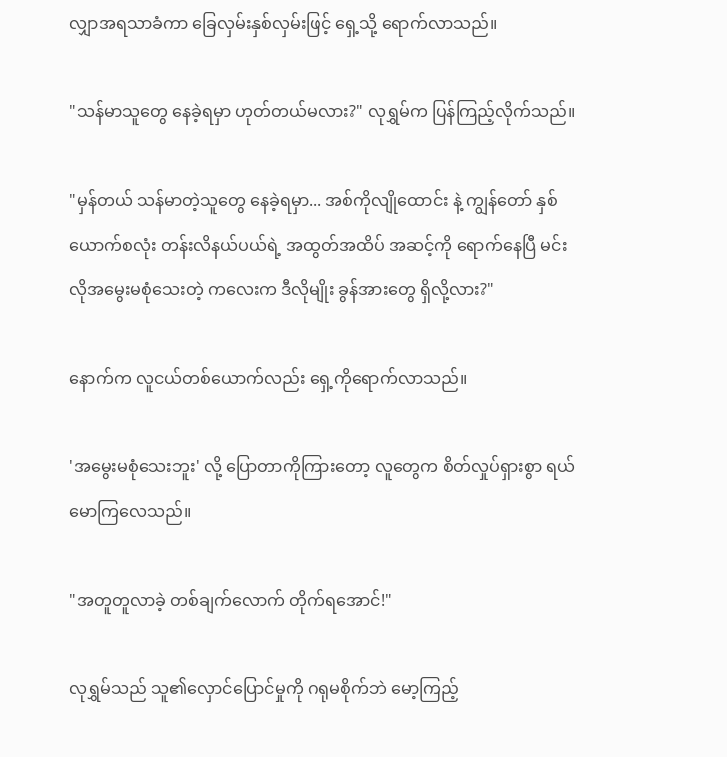လျှာအရသာခံကာ ခြေလှမ်းနှစ်လှမ်းဖြင့် ရှေ့သို့ ရောက်လာသည်။

"သန်မာသူတွေ နေခဲ့ရမှာ ဟုတ်တယ်မလား?" လုရွှမ်က ပြန်ကြည့်လိုက်သည်။

"မှန်တယ် သန်မာတဲ့သူတွေ နေခဲ့ရမှာ... အစ်ကိုလျိုထောင်း နဲ့ ကျွန်တော် နှစ်ယောက်စလုံး တန်းလိနယ်ပယ်ရဲ့ အထွတ်အထိပ် အဆင့်ကို ရောက်နေပြီ မင်းလိုအမွေးမစုံသေးတဲ့ ကလေးက ဒီလိုမျိုး ခွန်အားတွေ ရှိလို့လား?"

နောက်က လူငယ်တစ်ယောက်လည်း ရှေ့ကိုရောက်လာသည်။

'အမွေးမစုံသေးဘူး' လို့ ပြောတာကိုကြားတော့ လူတွေက စိတ်လှုပ်ရှားစွာ ရယ်မောကြလေသည်။

"အတူတူလာခဲ့ တစ်ချက်လောက် တိုက်ရအောင်!"

လုရွှမ်သည် သူ၏လှောင်ပြောင်မှုကို ဂရုမစိုက်ဘဲ မော့ကြည့်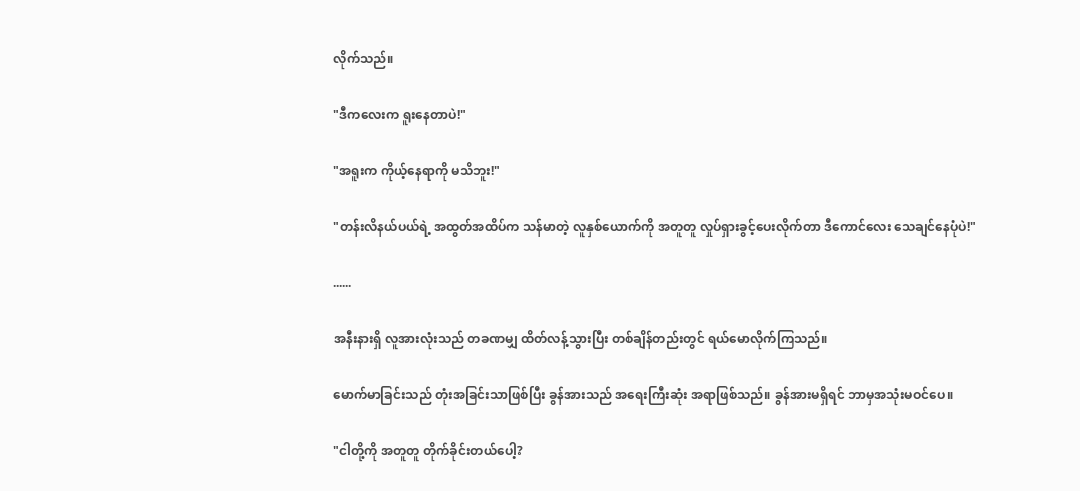လိုက်သည်။

"ဒီကလေးက ရူးနေတာပဲ!"

"အရူးက ကိုယ့်နေရာကို မသိဘူး!"

"တန်းလိနယ်ပယ်ရဲ့ အထွတ်အထိပ်က သန်မာတဲ့ လူနှစ်ယောက်ကို အတူတူ လှုပ်ရှားခွင့်ပေးလိုက်တာ ဒီကောင်လေး သေချင်နေပုံပဲ!"

......

အနီးနားရှိ လူအားလုံးသည် တခဏမျှ ထိတ်လန့်သွားပြီး တစ်ချိန်တည်းတွင် ရယ်မောလိုက်ကြသည်။

မောက်မာခြင်းသည် တုံးအခြင်းသာဖြစ်ပြီး ခွန်အားသည် အရေးကြီးဆုံး အရာဖြစ်သည်။ ခွန်အားမရှိရင် ဘာမှအသုံးမဝင်ပေ။

"ငါတို့ကို အတူတူ တိုက်ခိုင်းတယ်ပေါ့?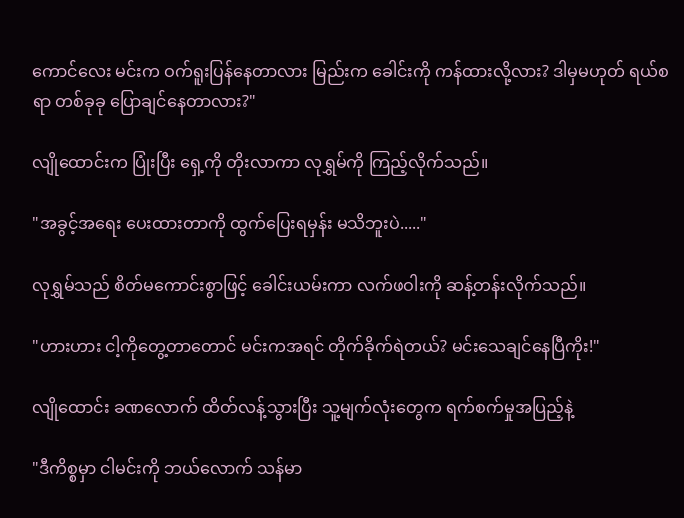ကောင်လေး မင်းက ဝက်ရူးပြန်နေတာလား မြည်းက ခေါင်းကို ကန်ထားလို့လား? ဒါမှမဟုတ် ရယ်စရာ တစ်ခုခု ပြောချင်နေတာလား?"

လျိုထောင်းက ပြုံးပြီး ရှေ့ကို တိုးလာကာ လုရွှမ်ကို ကြည့်လိုက်သည်။

"အခွင့်အရေး ပေးထားတာကို ထွက်ပြေးရမှန်း မသိဘူးပဲ....."

လုရွှမ်သည် စိတ်မကောင်းစွာဖြင့် ခေါင်းယမ်းကာ လက်ဖဝါးကို ဆန့်တန်းလိုက်သည်။

"ဟားဟား ငါ့ကိုတွေ့တာတောင် မင်းကအရင် တိုက်ခိုက်ရဲတယ်? မင်းသေချင်နေပြီကိုး!"

လျိုထောင်း ခဏလောက် ထိတ်လန့်သွားပြီး သူ့မျက်လုံးတွေက ရက်စက်မှုအပြည့်နဲ့

"ဒီကိစ္စမှာ ငါမင်းကို ဘယ်လောက် သန်မာ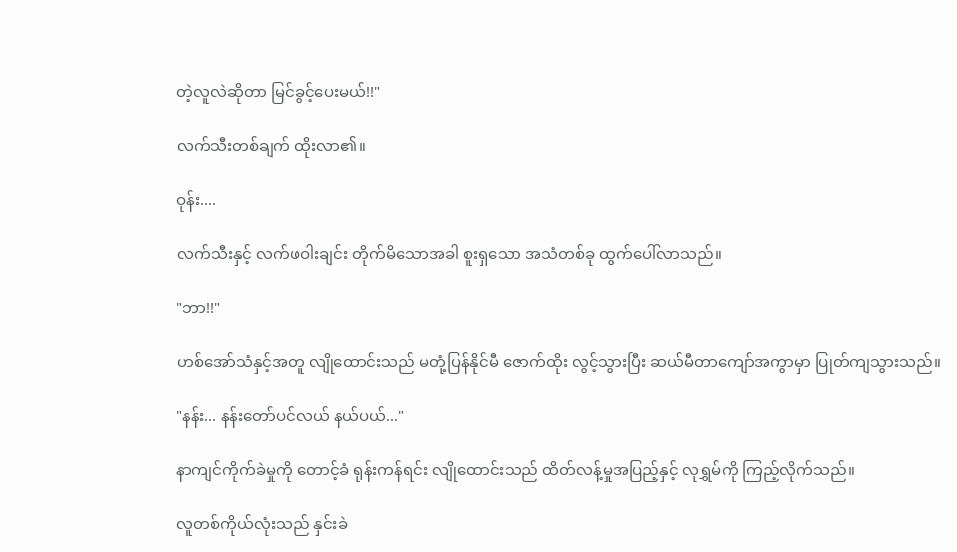တဲ့လူလဲဆိုတာ မြင်ခွင့်ပေးမယ်!!"

လက်သီးတစ်ချက် ထိုးလာ၏။

ဝုန်း....

လက်သီးနှင့် လက်ဖဝါးချင်း တိုက်မိသောအခါ စူးရှသော အသံတစ်ခု ထွက်ပေါ်လာသည်။

"ဘာ!!"

ဟစ်အော်သံနှင့်အတူ လျိုထောင်းသည် မတုံ့ပြန်နိုင်မီ ဇောက်ထိုး လွင့်သွားပြီး ဆယ်မီတာကျော်အကွာမှာ ပြုတ်ကျသွားသည်။

"နန်း... နန်းတော်ပင်လယ် နယ်ပယ်..."

နာကျင်ကိုက်ခဲမှုကို တောင့်ခံ ရုန်းကန်ရင်း လျိုထောင်းသည် ထိတ်လန့်မှုအပြည့်နှင့် လုရွှမ်ကို ကြည့်လိုက်သည်။

လူတစ်ကိုယ်လုံးသည် နှင်းခဲ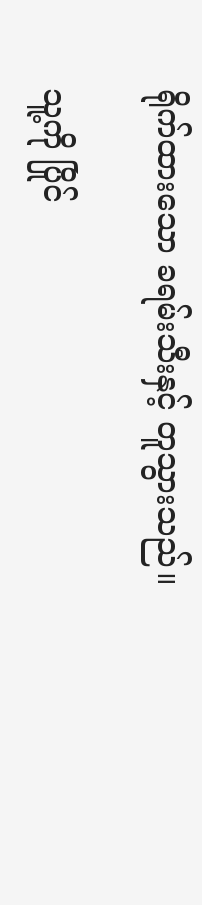ရိုက်ထားသော ခရမ်းသီးနှင့် တူသွားသည်။

သူ့ကို ပြိုင်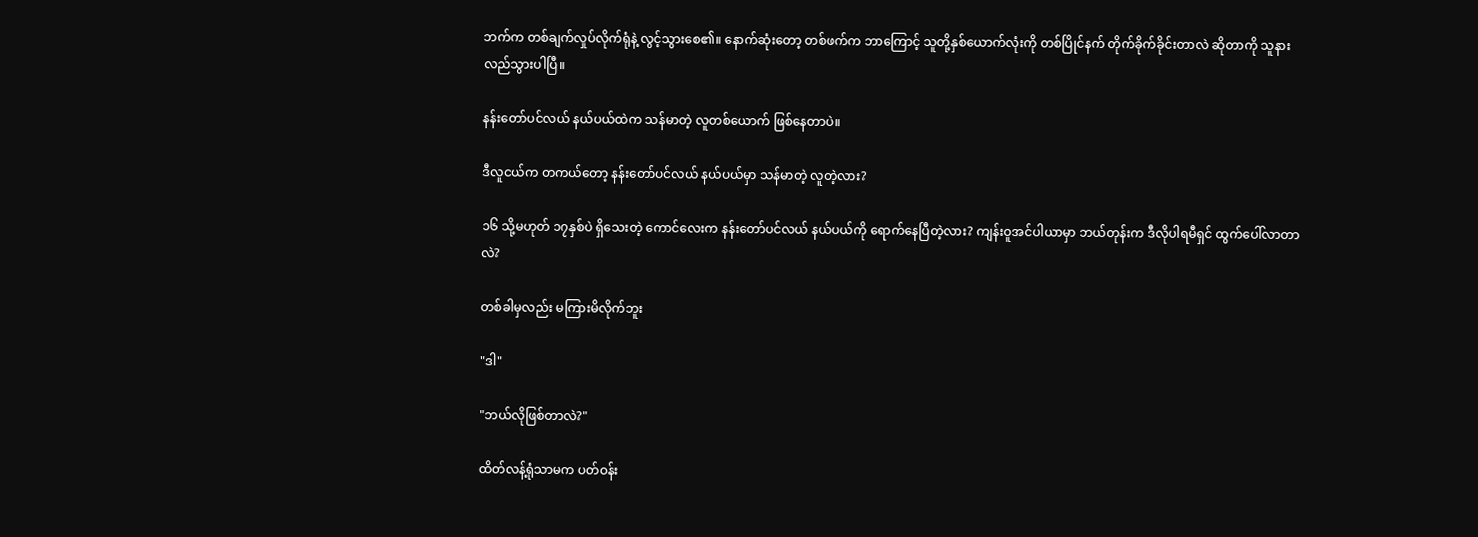ဘက်က တစ်ချက်လှုပ်လိုက်ရုံနဲ့ လွင့်သွားစေ၏။ နောက်ဆုံးတော့ တစ်ဖက်က ဘာကြောင့် သူတို့နှစ်ယောက်လုံးကို တစ်ပြိုင်နက် တိုက်ခိုက်ခိုင်းတာလဲ ဆိုတာကို သူနားလည်သွားပါပြီ။

နန်းတော်ပင်လယ် နယ်ပယ်ထဲက သန်မာတဲ့ လူတစ်ယောက် ဖြစ်နေတာပဲ။

ဒီလူငယ်က တကယ်တော့ နန်းတော်ပင်လယ် နယ်ပယ်မှာ သန်မာတဲ့ လူတဲ့လား?

၁၆ သို့မဟုတ် ၁၇နှစ်ပဲ ရှိသေးတဲ့ ကောင်လေးက နန်းတော်ပင်လယ် နယ်ပယ်ကို ရောက်နေပြီတဲ့လား? ကျန်းဝူအင်ပါယာမှာ ဘယ်တုန်းက ဒီလိုပါရမီရှင် ထွက်ပေါ်လာတာလဲ?

တစ်ခါမှလည်း မကြားမိလိုက်ဘူး

"ဒါ"

"ဘယ်လိုဖြစ်တာလဲ?"

ထိတ်လန့်ရုံသာမက ပတ်ဝန်း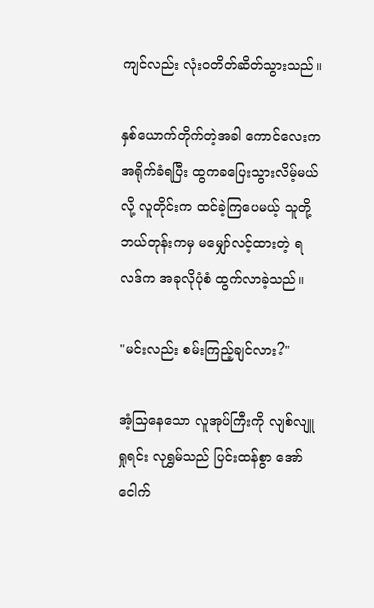ကျင်လည်း လုံးဝတိတ်ဆိတ်သွားသည်။

နှစ်ယောက်တိုက်တဲ့အခါ ကောင်လေးက အရိုက်ခံရပြီး ထွကခပြေးသွားလိမ့်မယ်လို့ လူတိုင်းက ထင်ခဲ့ကြပေမယ့် သူတို့ ဘယ်တုန်းကမှ မမျှော်လင့်ထားတဲ့ ရလဒ်က အခုလိုပုံစံ ထွက်လာခဲ့သည်။

"မင်းလည်း စမ်းကြည့်ချင်လား?"

အံ့သြနေသော လူအုပ်ကြီးကို လျစ်လျူရှုရင်း လုရွှမ်သည် ပြင်းထန်စွာ အော်ငေါက်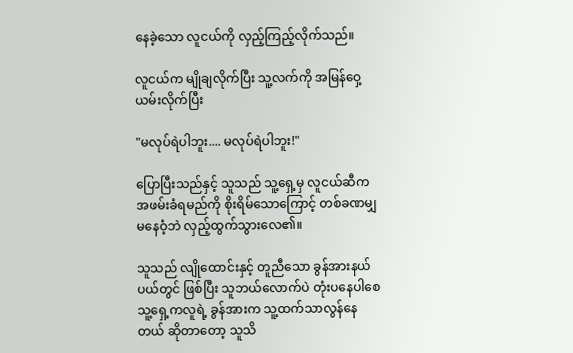နေခဲ့သော လူငယ်ကို လှည့်ကြည့်လိုက်သည်။

လူငယ်က မျိုချလိုက်ပြီး သူ့လက်ကို အမြန်ဝှေ့ယမ်းလိုက်ပြီး

"မလုပ်ရဲပါဘူး.... မလုပ်ရဲပါဘူး!"

ပြောပြီးသည်နှင့် သူသည် သူ့ရှေ့မှ လူငယ်ဆီက အဖမ်းခံရမည်ကို စိုးရိမ်သောကြောင့် တစ်ခဏမျှ မနေဝံ့ဘဲ လှည့်ထွက်သွားလေ၏။

သူသည် လျိုထောင်းနှင့် တူညီသော ခွန်အားနယ်ပယ်တွင် ဖြစ်ပြီး သူဘယ်လောက်ပဲ တုံးပနေပါစေ သူ့ရှေ့ကလူရဲ့ ခွန်အားက သူ့ထက်သာလွန်နေတယ် ဆိုတာတော့ သူသိ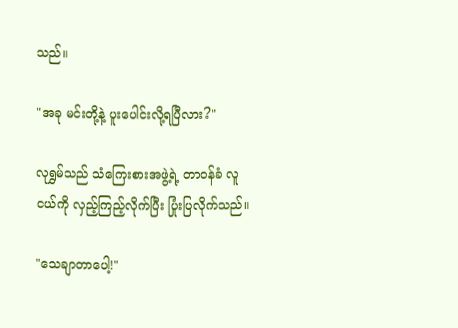သည်။

"အခု မင်းတို့နဲ့ ပူးပေါင်းလို့ရပြီလား?"

လုရွှမ်သည် သံကြေးစားအဖွဲ့ရဲ့ တာဝန်ခံ လူငယ်ကို လှည့်ကြည့်လိုက်ပြီး ပြုံးပြလိုက်သည်။

"သေချာတာပေါ့!"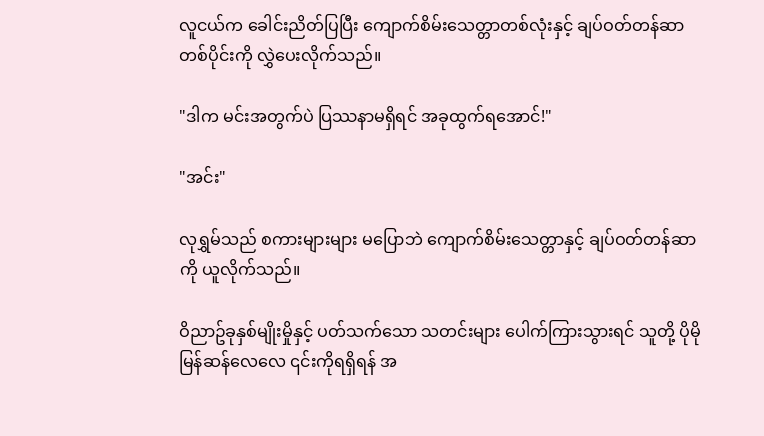လူငယ်က ခေါင်းညိတ်ပြပြီး ကျောက်စိမ်းသေတ္တာတစ်လုံးနှင့် ချပ်ဝတ်တန်ဆာ တစ်ပိုင်းကို လွှဲပေးလိုက်သည်။

"ဒါက မင်းအတွက်ပဲ ပြဿနာမရှိရင် အခုထွက်ရအောင်!"

"အင်း"

လုရွှမ်သည် စကားများများ မပြောဘဲ ကျောက်စိမ်းသေတ္တာနှင့် ချပ်ဝတ်တန်ဆာကို ယူလိုက်သည်။

ဝိညာဥ်ခုနှစ်မျိုးမှိုနှင့် ပတ်သက်သော သတင်းများ ပေါက်ကြားသွားရင် သူတို့ ပိုမိုမြန်ဆန်လေလေ ၎င်းကိုရရှိရန် အ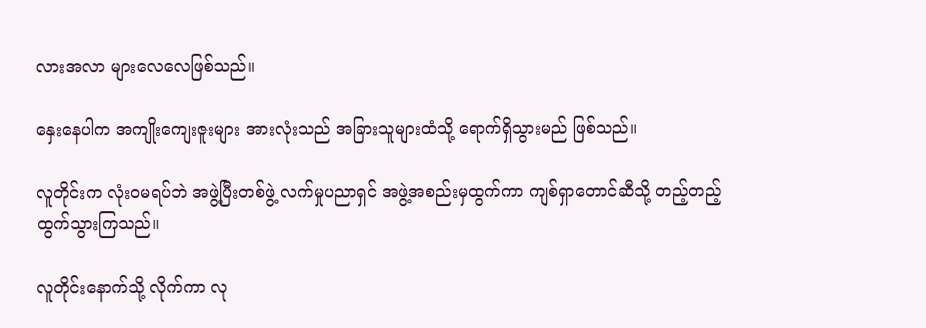လားအလာ များလေလေဖြစ်သည်။

နှေးနေပါက အကျိုးကျေးဇူးများ အားလုံးသည် အခြားသူများထံသို့ ရောက်ရှိသွားမည် ဖြစ်သည်။

လူတိုင်းက လုံးဝမရပ်ဘဲ အဖွဲ့ပြီးတစ်ဖွဲ့ လက်မှုပညာရှင် အဖွဲ့အစည်းမှထွက်ကာ ကျစ်ရှာတောင်ဆီသို့ တည့်တည့် ထွက်သွားကြသည်။

လူတိုင်းနောက်သို့ လိုက်ကာ လု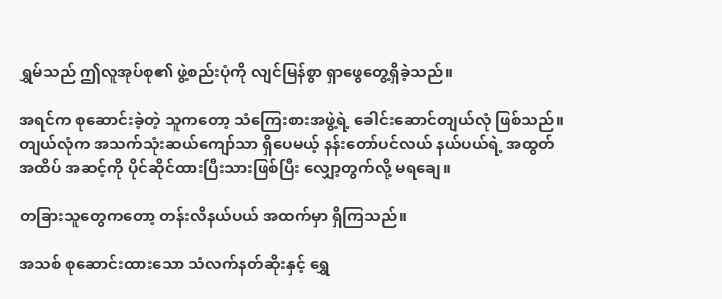ရွှမ်သည် ဤလူအုပ်စု၏ ဖွဲ့စည်းပုံကို လျင်မြန်စွာ ရှာဖွေတွေ့ရှိခဲ့သည်။

အရင်က စုဆောင်းခဲ့တဲ့ သူကတော့ သံကြေးစားအဖွဲ့ရဲ့ ခေါင်းဆောင်တျယ်လုံ ဖြစ်သည်။ တျယ်လုံက အသက်သုံးဆယ်ကျော်သာ ရှိပေမယ့် နန်းတော်ပင်လယ် နယ်ပယ်ရဲ့ အထွတ်အထိပ် အဆင့်ကို ပိုင်ဆိုင်ထားပြီးသားဖြစ်ပြီး လျှော့တွက်လို့ မရချေ။

တခြားသူတွေကတော့ တန်းလိနယ်ပယ် အထက်မှာ ရှိကြသည်။

အသစ် စုဆောင်းထားသော သံလက်နတ်ဆိုးနှင့် ရွှေ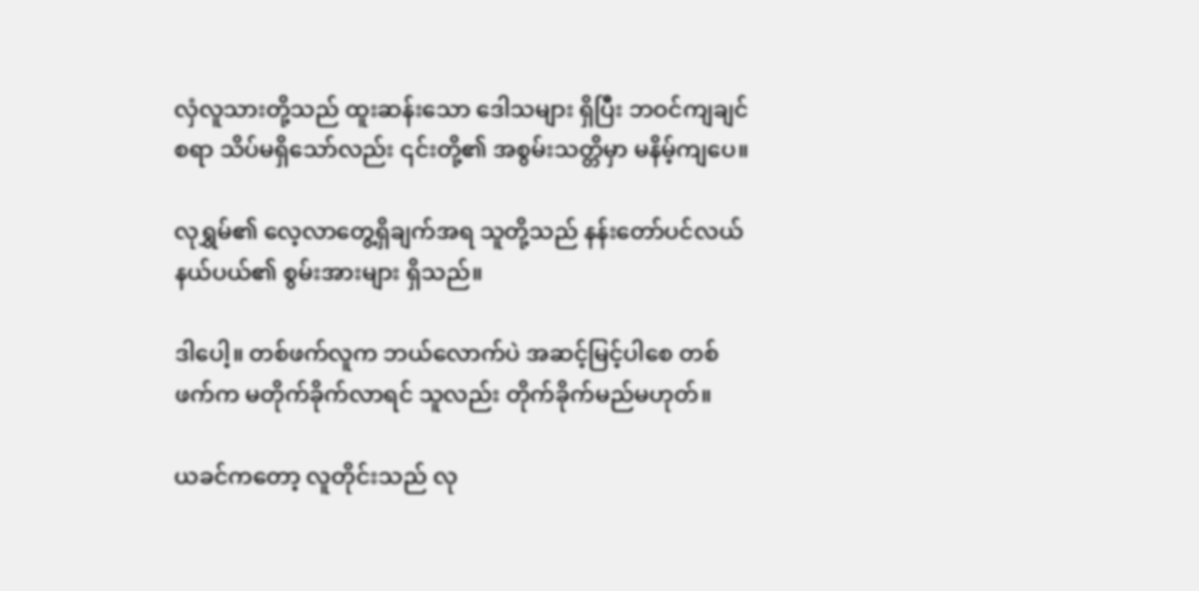လှံလူသားတို့သည် ထူးဆန်းသော ဒေါသများ ရှိပြီး ဘဝင်ကျချင်စရာ သိပ်မရှိသော်လည်း ၎င်းတို့၏ အစွမ်းသတ္တိမှာ မနိမ့်ကျပေ။

လုရွှမ်၏ လေ့လာတွေ့ရှိချက်အရ သူတို့သည် နန်းတော်ပင်လယ် နယ်ပယ်၏ စွမ်းအားများ ရှိသည်။

ဒါပေါ့။ တစ်ဖက်လူက ဘယ်လောက်ပဲ အဆင့်မြင့်ပါစေ တစ်ဖက်က မတိုက်ခိုက်လာရင် သူလည်း တိုက်ခိုက်မည်မဟုတ်။

ယခင်ကတော့ လူတိုင်းသည် လု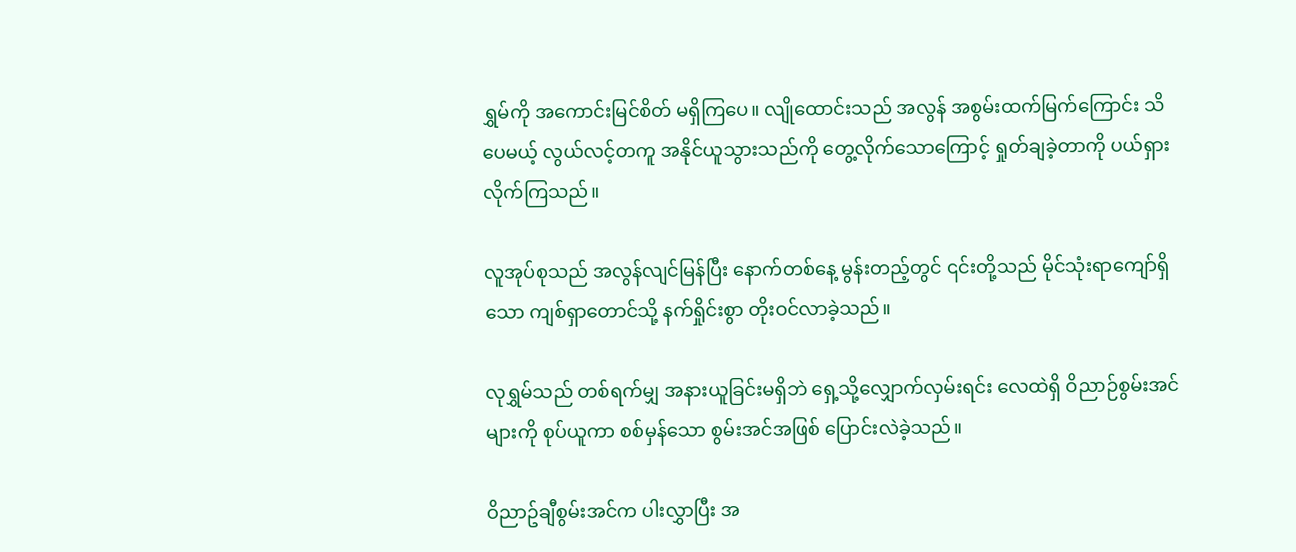ရွှမ်ကို အကောင်းမြင်စိတ် မရှိကြပေ။ လျိုထောင်းသည် အလွန် အစွမ်းထက်မြက်ကြောင်း သိပေမယ့် လွယ်လင့်တကူ အနိုင်ယူသွားသည်ကို တွေ့လိုက်သောကြောင့် ရှုတ်ချခဲ့တာကို ပယ်ရှားလိုက်ကြသည်။

လူအုပ်စုသည် အလွန်လျင်မြန်ပြီး နောက်တစ်နေ့ မွန်းတည့်တွင် ၎င်းတို့သည် မိုင်သုံးရာကျော်ရှိသော ကျစ်ရှာတောင်သို့ နက်ရှိုင်းစွာ တိုးဝင်လာခဲ့သည်။

လုရွှမ်သည် တစ်ရက်မျှ အနားယူခြင်းမရှိဘဲ ရှေ့သို့လျှောက်လှမ်းရင်း လေထဲရှိ ဝိညာဉ်စွမ်းအင်များကို စုပ်ယူကာ စစ်မှန်သော စွမ်းအင်အဖြစ် ပြောင်းလဲခဲ့သည်။

ဝိညာဥ်ချီစွမ်းအင်က ပါးလွှာပြီး အ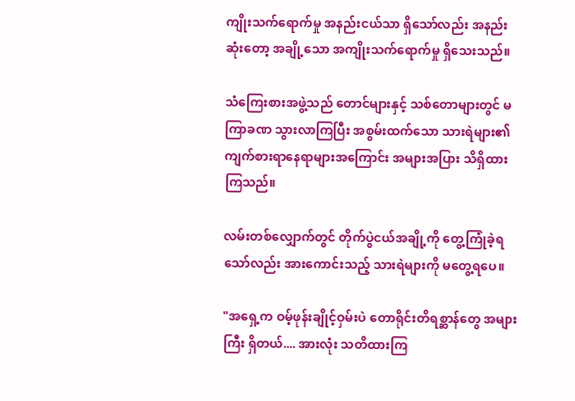ကျိုးသက်ရောက်မှု အနည်းငယ်သာ ရှိသော်လည်း အနည်းဆုံးတော့ အချို့သော အကျိုးသက်ရောက်မှု ရှိသေးသည်။

သံကြေးစားအဖွဲ့သည် တောင်များနှင့် သစ်တောများတွင် မကြာခဏ သွားလာကြပြီး အစွမ်းထက်သော သားရဲများ၏ ကျက်စားရာနေရာများအကြောင်း အများအပြား သိရှိထားကြသည်။

လမ်းတစ်လျှောက်တွင် တိုက်ပွဲငယ်အချို့ကို တွေ့ကြုံခဲ့ရသော်လည်း အားကောင်းသည့် သားရဲများကို မတွေ့ရပေ။

"အရှေ့က ဝမ့်ဖုန်းချိုင့်ဝှမ်းပဲ တောရိုင်းတိရစ္ဆာန်တွေ အများကြီး ရှိတယ်.... အားလုံး သတိထားကြ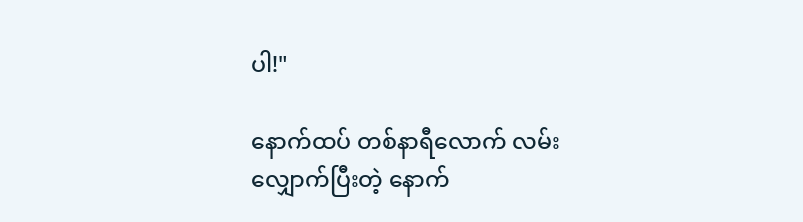ပါ!"

နောက်ထပ် တစ်နာရီလောက် လမ်းလျှောက်ပြီးတဲ့ နောက်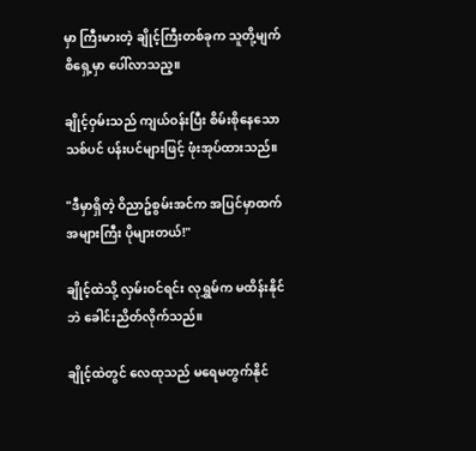မှာ ကြီးမားတဲ့ ချိုင့်ကြီးတစ်ခုက သူတို့မျက်စိရှေ့မှာ ပေါ်လာသည့။

ချိုင့်ဝှမ်းသည် ကျယ်ဝန်းပြီး စိမ်းစိုနေသော သစ်ပင် ပန်းပင်များဖြင့် ဖုံးအုပ်ထားသည်။

"ဒီမှာရှိတဲ့ ဝိညာဥ်စွမ်းအင်က အပြင်မှာထက် အများကြီး ပိုများတယ်!"

ချိုင့်ထဲသို့ လှမ်းဝင်ရင်း လုရွှမ်က မထိန်းနိုင်ဘဲ ခေါင်းညိတ်လိုက်သည်။

ချိုင့်ထဲတွင် လေထုသည် မရေမတွက်နိုင်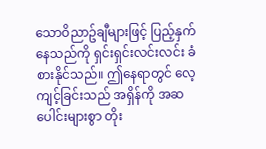သောဝိညာဥ်ချီများဖြင့် ပြည့်နှက်နေသည်ကို ရှင်းရှင်းလင်းလင်း ခံစားနိုင်သည်။ ဤနေရာတွင် လေ့ကျင့်ခြင်းသည် အရှိန်ကို အဆပေါင်းများစွာ တိုး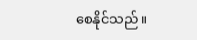စေနိုင်သည်။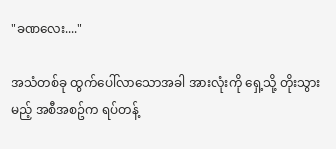"ခဏလေး...."

အသံတစ်ခု ထွက်ပေါ်လာသောအခါ အားလုံးကို ရှေ့သို့ တိုးသွားမည့် အစီအစဥ်က ရပ်တန့်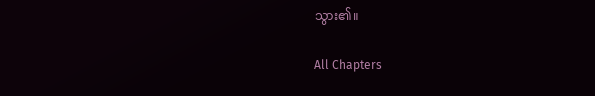သွား၏။

All Chapters